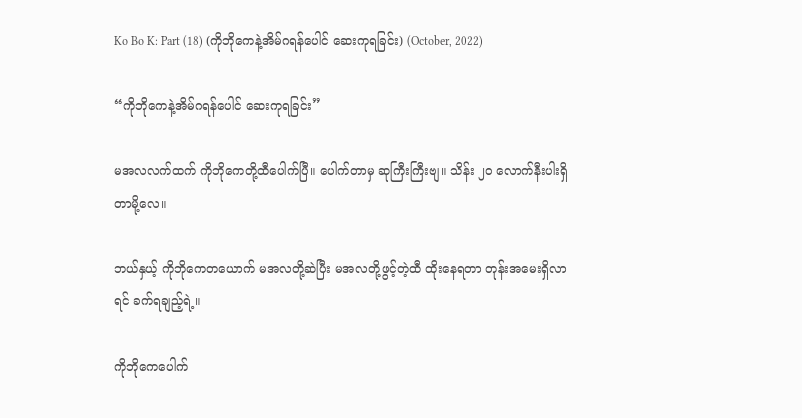Ko Bo K: Part (18) (ကိုဘိုကေနဲ့အိမ်ဂရန်ပေါင် ဆေးကုရခြင်း) (October, 2022)

“ကိုဘိုကေနဲ့အိမ်ဂရန်ပေါင် ဆေးကုရခြင်း”

မအလလက်ထက် ကိုဘိုကေတို့ထီပေါက်ပြီ။ ပေါက်တာမှ ဆုကြီးကြီးဗျ။ သိန်း ၂၀ လောက်နီးပါးရှိတာမို့လေ။

ဘယ်နှယ့် ကိုဘိုကေတယောက် မအလတို့ဆဲပြီး မအလတို့ဖွင့်တဲ့ထီ ထိုးနေရတာ တုန်းအမေးရှိလာရင် ခက်ရချည့်ရဲ့။

ကိုဘိုကေပေါက်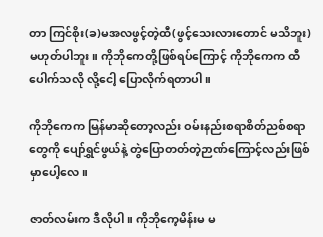တာ ကြင်စိုး(ခ)မအလဖွင့်တဲ့ထီ(ဖွင့်သေးလားတောင် မသိဘူး) မဟုတ်ပါဘူး။ ကိုဘိုကေတို့ဖြစ်ရပ်ကြောင့် ကိုဘိုကေက ထီပေါက်သလို လို့ငေါ့ ပြောလိုက်ရတာပါ။

ကိုဘိုကေက မြန်မာဆိုတော့လည်း ဝမ်းနည်းစရာစိတ်ညစ်စရာတွေကို ပျော်ရွှင်ဖွယ်နဲ့ တွဲပြောတတ်တဲ့ဉာဏ်ကြောင့်လည်းဖြစ်မှာပေါ့လေ။

ဇာတ်လမ်းက ဒီလိုပါ။ ကိုဘိုကေ့မိန်းမ မ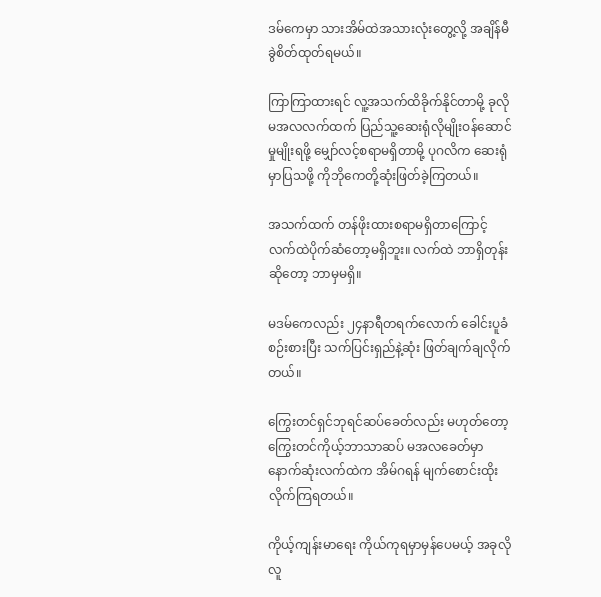ဒမ်ကေမှာ သားအိမ်ထဲအသားလုံးတွေ့လို့ အချိန်မီခွဲစိတ်ထုတ်ရမယ်။

ကြာကြာထားရင် လူ့အသက်ထိခိုက်နိုင်တာမို့ ခုလို မအလလက်ထက် ပြည်သူ့ဆေးရုံလိုမျိုးဝန်ဆောင်မှုမျိုးရဖို့ မျှော်လင့်စရာမရှိတာမို့ ပုဂလိက ဆေးရုံမှာပြသဖို့ ကိုဘိုကေတို့ဆုံးဖြတ်ခဲ့ကြတယ်။

အသက်ထက် တန်ဖိုးထားစရာမရှိတာကြောင့် လက်ထဲပိုက်ဆံတော့မရှိဘူး။ လက်ထဲ ဘာရှိတုန်းဆိုတော့ ဘာမှမရှိ။

မဒမ်ကေလည်း ၂၄နာရီတရက်လောက် ခေါင်းပူခံစဉ်းစားပြီး သက်ပြင်းရှည်နဲ့ဆုံး ဖြတ်ချက်ချလိုက်တယ်။

ကြွေးတင်ရှင်ဘုရင်ဆပ်ခေတ်လည်း မဟုတ်တော့ ကြွေးတင်ကိုယ့်ဘာသာဆပ် မအလခေတ်မှာနောက်ဆုံးလက်ထဲက အိမ်ဂရန် မျက်စောင်းထိုးလိုက်ကြရတယ်။

ကိုယ့်ကျန်းမာရေး ကိုယ်ကုရမှာမှန်ပေမယ့် အခုလို လူ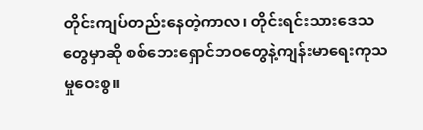တိုင်းကျပ်တည်းနေတဲ့ကာလ၊ တိုင်းရင်းသားဒေသတွေမှာဆို စစ်ဘေးရှောင်ဘဝတွေနဲ့ကျန်းမာရေးကုသမှုဝေးစွ။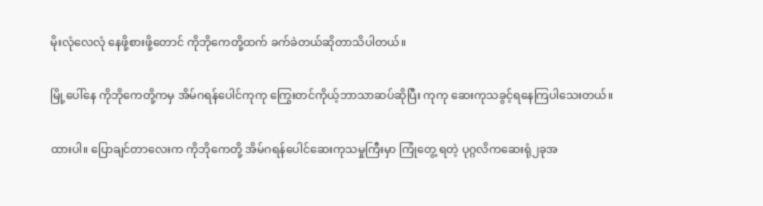မိုးလုံလေလုံ နေဖို့စားဖို့တောင် ကိုဘိုကေတို့ထက် ခက်ခဲတယ်ဆိုတာသိပါတယ်။

မြို့ပေါ်နေ ကိုဘိုကေတို့ကမှ အိမ်ဂရန်ပေါင်ကုကု ကြွေးတင်ကိုယ့်ဘာသာဆပ်ဆိုပြီး ကုကု ဆေးကုသခွင့်ရနေကြပါသေးတယ်။

ထားပါ။ ပြောချင်တာလေးက ကိုဘိုကေတို့ အိမ်ဂရန်ပေါင်ဆေးကုသမှုကြီးမှာ ကြုံတွေ့ ရတဲ့ ပုဂ္ဂလိကဆေးရုံ၂ခုအ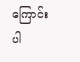ကြောင်းပါ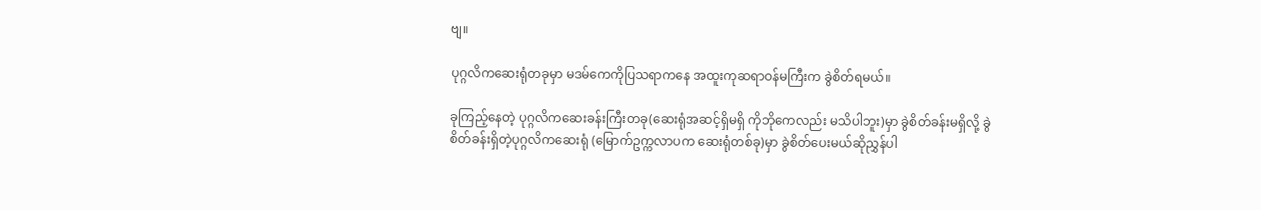ဗျ။

ပုဂ္ဂလိကဆေးရုံတခုမှာ မဒမ်ကေကိုပြသရာကနေ အထူးကုဆရာဝန်မကြီးက ခွဲစိတ်ရမယ်။

ခုကြည့်နေတဲ့ ပုဂ္ဂလိကဆေးခန်းကြီးတခု(ဆေးရုံအဆင့်ရှိမရှိ ကိုဘိုကေလည်း မသိပါဘူး)မှာ ခွဲစိတ်ခန်းမရှိလို့ ခွဲစိတ်ခန်းရှိတဲ့ပုဂ္ဂလိကဆေးရုံ (မြောက်ဥက္ကလာပက ဆေးရုံတစ်ခု)မှာ ခွဲစိတ်ပေးမယ်ဆိုညွှန်ပါ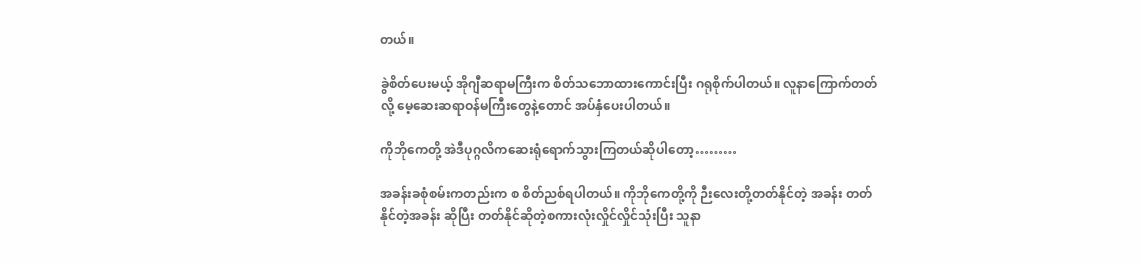တယ်။

ခွဲစိတ်ပေးမယ့် အိုဂျီဆရာမကြီးက စိတ်သဘောထားကောင်းပြီး ဂရုစိုက်ပါတယ်။ လူနာကြောက်တတ်လို့ မေ့ဆေးဆရာဝန်မကြီးတွေနဲ့တောင် အပ်နှံပေးပါတယ်။

ကိုဘိုကေတို့ အဲဒီပုဂ္ဂလိကဆေးရုံရောက်သွားကြတယ်ဆိုပါတော့………

အခန်းခစုံစမ်းကတည်းက စ စိတ်ညစ်ရပါတယ်။ ကိုဘိုကေတို့ကို ဉီးလေးတို့တတ်နိုင်တဲ့ အခန်း တတ်နိုင်တဲ့အခန်း ဆိုပြီး တတ်နိုင်ဆိုတဲ့စကားလုံးလှိုင်လှိုင်သုံးပြီး သူနာ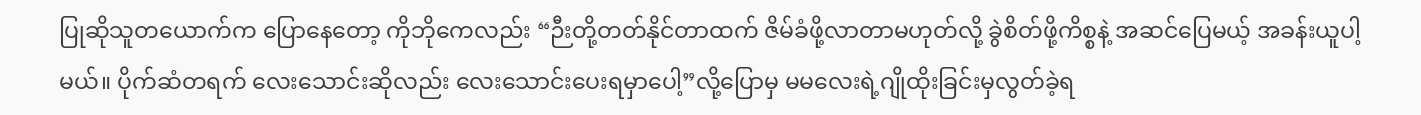ပြုဆိုသူတယောက်က ပြောနေတော့ ကိုဘိုကေလည်း “ဉီးတို့တတ်နိုင်တာထက် ဇိမ်ခံဖို့လာတာမဟုတ်လို့ ခွဲစိတ်ဖို့ကိစ္စနဲ့ အဆင်ပြေမယ့် အခန်းယူပါ့မယ်။ ပိုက်ဆံတရက် လေးသောင်းဆိုလည်း လေးသောင်းပေးရမှာပေါ့”လို့ပြောမှ မမလေးရဲ့ဂျိုထိုးခြင်းမှလွတ်ခဲ့ရ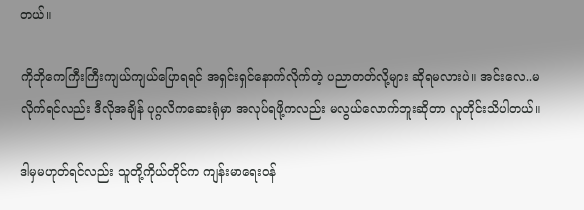တယ်။

ကိုဘိုကေကြီးကြီးကျယ်ကျယ်ပြောရရင် အရှင်းရှင်နောက်လိုက်တဲ့ ပညာတတ်လို့များ ဆိုရမလားပဲ။ အင်းလေ..မလိုက်ရင်လည်း ဒီလိုအချိန် ပုဂ္ဂလိကဆေးရုံမှာ အလုပ်ရဖို့ကလည်း မလွယ်လောက်ဘူးဆိုတာ လူတိုင်းသိပါတယ်။

ဒါမှမဟုတ်ရင်လည်း သူတို့ကိုယ်တိုင်က ကျန်းမာရေးဝန်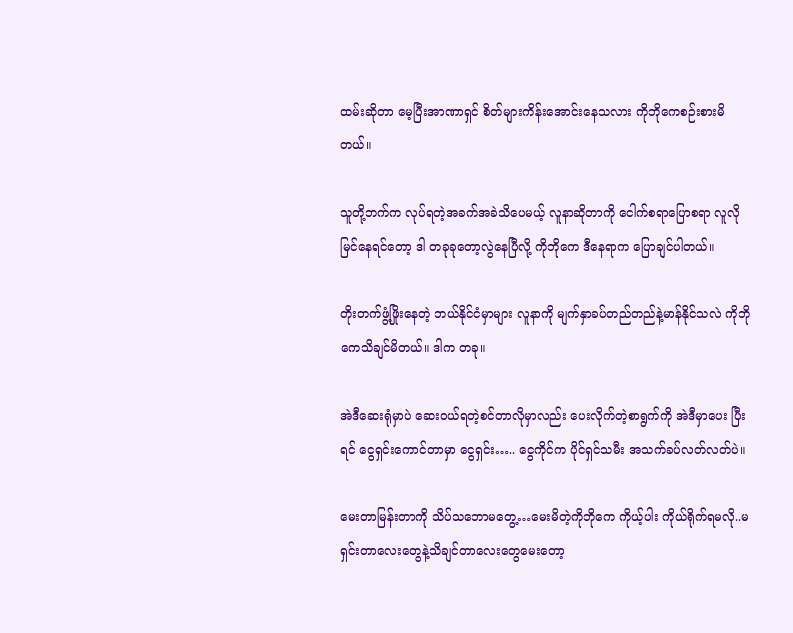ထမ်းဆိုတာ မေ့ပြီးအာဏာရှင် စိတ်များကိန်းအောင်းနေသလား ကိုဘိုကေစဉ်းစားမိတယ်။

သူတို့ဘက်က လုပ်ရတဲ့အခက်အခဲသိပေမယ့် လူနာဆိုတာကို ငေါက်စရာပြောစရာ လူလိုမြင်နေရင်တော့ ဒါ တခုခုတော့လွဲနေပြီလို့ ကိုဘိုကေ ဒီနေရာက ပြောချင်ပါတယ်။

တိုးတက်ဖွံ့ဖြိုးနေတဲ့ ဘယ်နိုင်ငံမှာများ လူနာကို မျက်နှာခပ်တည်တည်နဲ့မာန်နိုင်သလဲ ကိုဘိုကေသိချင်မိတယ်။ ဒါက တခု။

အဲဒီဆေးရုံမှာပဲ ဆေးဝယ်ရတဲ့စင်တာလိုမှာလည်း ပေးလိုက်တဲ့စာရွက်ကို အဲဒီမှာပေး ပြီးရင် ငွေရှင်းကောင်တာမှာ ငွေရှင်း….. ငွေကိုင်က ပိုင်ရှင်သမီး အသက်ခပ်လတ်လတ်ပဲ။

မေးတာမြန်းတာကို သိပ်သဘောမတွေ့…မေးမိတဲ့ကိုဘိုကေ ကိုယ့်ပါး ကိုယ်ရိုက်ရမလို..မရှင်းတာလေးတွေနဲ့သိချင်တာလေးတွေမေးတော့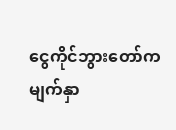ငွေကိုင်ဘွားတော်က မျက်နှာ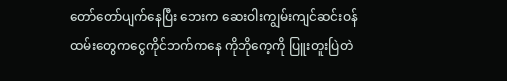တော်တော်ပျက်နေပြီး ဘေးက ‌ဆေးဝါးကျွမ်းကျင်ဆင်းဝန်ထမ်းတွေကငွေကိုင်ဘက်ကနေ ကိုဘိုကေ့ကို ပြူးတူးပြဲတဲ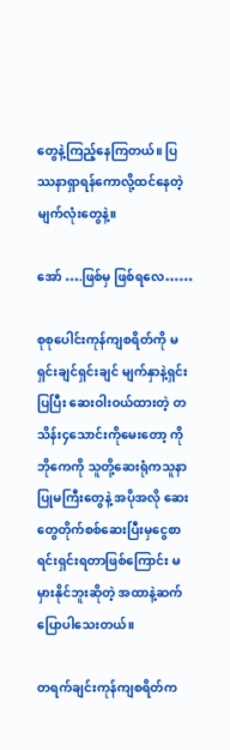တွေနဲ့ကြည့်နေကြတယ်။ ပြဿနာရှာရန်ကောလို့ထင်နေတဲ့မျက်လုံးတွေနဲ့။

အော် ….ဖြစ်မှ ဖြစ်ရလေ……

စုစုပေါင်းကုန်ကျစရိတ်ကို မရှင်းချင်ရှင်းချင် မျက်နှာနဲ့ရှင်းပြပြီး ဆေးဝါးဝယ်ထားတဲ့ တသိန်း၄သောင်းကိုမေးတော့ ကိုဘိုကေကို သူတို့ဆေးရုံကသူနာပြုမကြီးတွေနဲ့ အပိုအလို ဆေးတွေတိုက်စစ်ဆေးပြီးမှငွေစာရင်းရှင်းရတာဖြစ်ကြောင်း မမှားနိုင်ဘူးဆိုတဲ့ အထာနဲ့ဆက်ပြောပါသေးတယ်။

တရက်ချင်းကုန်ကျစရိတ်က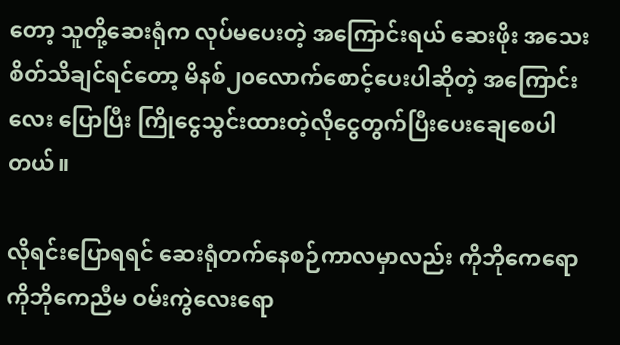တော့ သူတို့ဆေးရုံက လုပ်မပေးတဲ့ အကြောင်းရယ် ဆေးဖိုး အသေးစိတ်သိချင်ရင်တော့ မိနစ်၂၀လောက်စောင့်ပေးပါဆိုတဲ့ အကြောင်းလေး ပြောပြီး ကြိုငွေသွင်းထားတဲ့လိုငွေတွက်ပြီးပေးချေစေပါတယ်။

လိုရင်းပြောရရင် ဆေးရုံတက်နေစဉ်ကာလမှာလည်း ကိုဘိုကေရော ကိုဘိုကေညီမ ဝမ်းကွဲလေးရော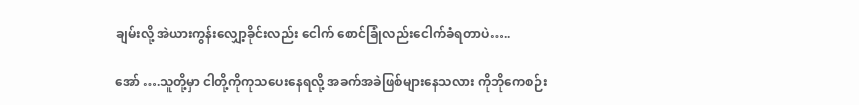ချမ်းလို့ အဲယားကွန်းလျှော့ခိုင်းလည်း ငေါက် စောင်ခြုံလည်းငေါက်ခံရတာပဲ…..

အော် ….သူတို့မှာ ငါတို့ကိုကုသပေးနေရလို့ အခက်အခဲဖြစ်များနေသလား ကိုဘိုကေစဉ်း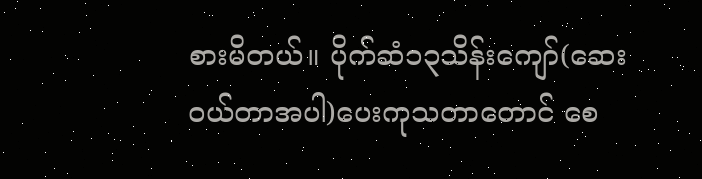စားမိတယ်။ ပိုက်ဆံ၁၃သိန်းကျော်(ဆေးဝယ်တာအပါ)ပေးကုသတာတောင် စေ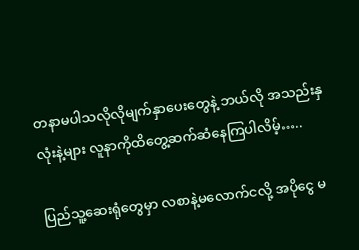တနာမပါသလိုလိုမျက်နှာပေးတွေနဲ့ ဘယ်လို အသည်းနှလုံးနဲ့များ လူနာကိုထိတွေ့ဆက်ဆံနေကြပါလိမ့်…..

ပြည်သူ့ဆေးရုံတွေမှာ လစာနဲ့မလောက်ငလို့ အပိုငွေ မ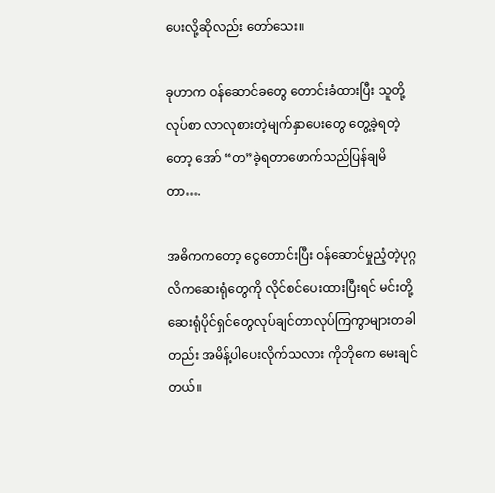ပေးလို့ဆိုလည်း တော်သေး။

ခုဟာက ဝန်ဆောင်ခတွေ တောင်းခံထားပြီး သူတို့လုပ်စာ လာလုစားတဲ့မျက်နှာပေးတွေ တွေ့ခဲ့ရတဲ့တော့ အော် “တ”ခဲ့ရတာဖောက်သည်ပြန်ချမိတာ….

အဓိကကတော့ ငွေတောင်းပြီး ဝန်ဆောင်မှုညံ့တဲ့ပုဂ္ဂလိကဆေးရုံတွေကို လိုင်စင်ပေးထားပြီးရင် မင်းတို့ဆေးရုံပိုင်ရှင်တွေလုပ်ချင်တာလုပ်ကြကွာများတခါတည်း အမိန့်ပါပေးလိုက်သလား ကိုဘိုကေ မေးချင်တယ်။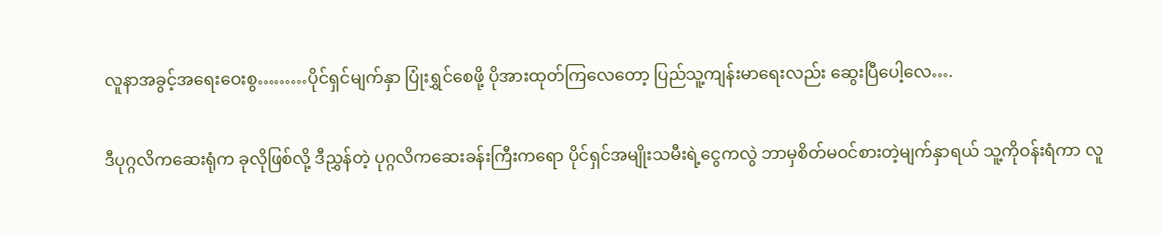လူနာအခွင့်အရေးဝေးစွ………ပိုင်ရှင်မျက်နှာ ပြုံးရွှင်စေဖို့ ပိုအားထုတ်ကြလေတော့ ပြည်သူ့ကျန်းမာရေးလည်း ဆွေးပြီပေါ့လေ….

ဒီပုဂ္ဂလိကဆေးရုံက ခုလိုဖြစ်လို့ ဒီညွှန်တဲ့ ပုဂ္ဂလိကဆေးခန်းကြီးကရော ပိုင်ရှင်အမျိုးသမီးရဲ့ငွေကလွဲ ဘာမှစိတ်မဝင်စားတဲ့မျက်နှာရယ် သူ့ကိုဝန်းရံကာ လူ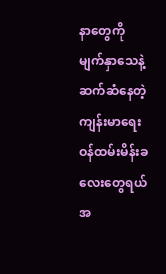နာတွေကို မျက်နှာသေနဲ့ဆက်ဆံနေတဲ့ကျန်းမာရေးဝန်ထမ်းမိန်းခလေးတွေရယ်အ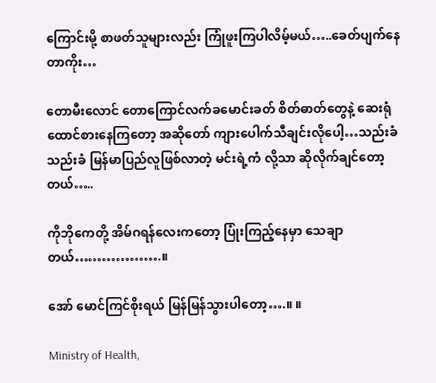ကြောင်းမို့ စာဖတ်သူများလည်း ကြုံဖူးကြပါလိမ့်မယ်…..ခေတ်ပျက်နေတာကိုး…

တောမီးလောင် တောကြောင်လက်ခမောင်းခတ် စိတ်ဓာတ်တွေနဲ့ ဆေးရုံထောင်စားနေကြတော့ အဆိုတော် ကျားပေါက်သီချင်းလိုပေါ့…သည်းခံ သည်းခံ မြန်မာပြည်လူဖြစ်လာတဲ့ မင်းရဲ့ကံ လို့သာ ဆိုလိုက်ချင်တော့တယ်…..

ကိုဘိုကေတို့ အိမ်ဂရန်လေးကတော့ ပြုံးကြည့်နေမှာ သေချာတယ်……………….။

အော် မောင်ကြင်စိုးရယ် မြန်မြန်သွားပါတော့….။ ။

Ministry of Health,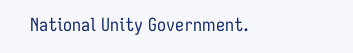National Unity Government.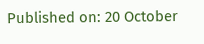Published on: 20 October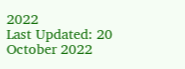2022
Last Updated: 20 October 2022